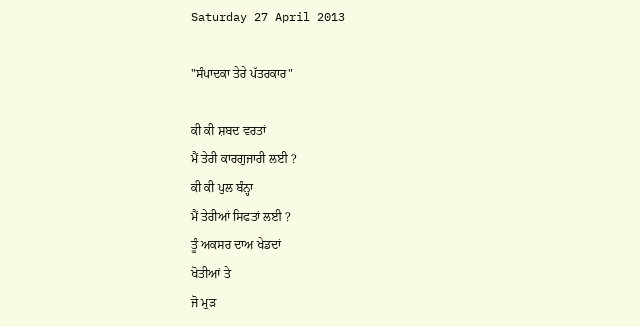Saturday 27 April 2013

"ਸੰਪਾਦਕਾ ਤੇਰੇ ਪੱਤਰਕਾਰ"

ਕੀ ਕੀ ਸ਼ਬਦ ਵਰਤਾਂ
ਮੈਂ ਤੇਰੀ ਕਾਰਗੁਜਾਰੀ ਲਈ ?
ਕੀ ਕੀ ਪੁਲ ਬੰਨ੍ਹਾ
ਮੈਂ ਤੇਰੀਆਂ ਸਿਫਤਾਂ ਲਈ ?
ਤੂੰ ਅਕਸਰ ਦਾਅ ਖੇਡਦਾਂ
ਖੋਤੀਆਂ ਤੇ
ਜੋ ਮੁੜ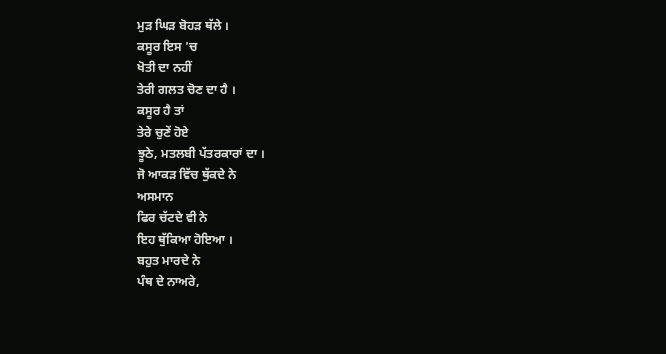ਮੁੜ ਘਿੜ ਬੋਹੜ ਥੱਲੇ ।
ਕਸੂਰ ਇਸ 'ਚ
ਖੋਤੀ ਦਾ ਨਹੀਂ
ਤੇਰੀ ਗਲਤ ਚੋਣ ਦਾ ਹੈ ।
ਕਸੂਰ ਹੈ ਤਾਂ
ਤੇਰੇ ਚੁਣੇਂ ਹੋਏ
ਝੂਠੇ, ਮਤਲਬੀ ਪੱਤਰਕਾਰਾਂ ਦਾ ।
ਜੋ ਆਕੜ ਵਿੱਚ ਥੁੱਕਦੇ ਨੇ
ਅਸਮਾਨ
ਫਿਰ ਚੱਟਦੇ ਵੀ ਨੇ
ਇਹ ਥੁੱਕਿਆ ਹੋਇਆ ।
ਬਹੁਤ ਮਾਰਦੇ ਨੇ
ਪੰਥ ਦੇ ਨਾਅਰੇ,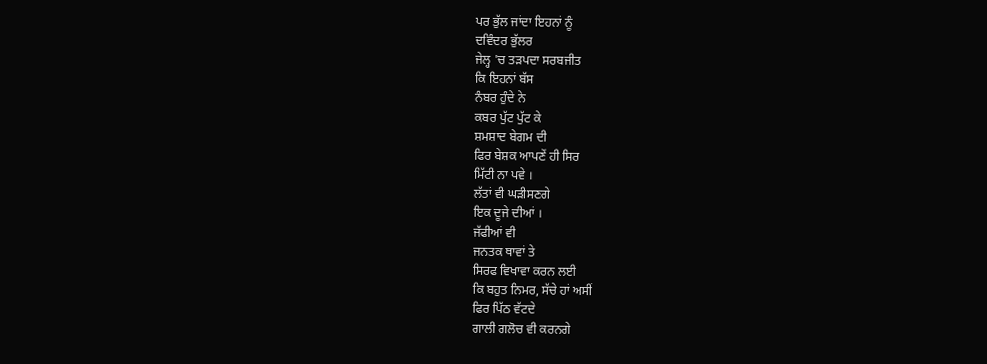ਪਰ ਭੁੱਲ ਜਾਂਦਾ ਇਹਨਾਂ ਨੂੰ
ਦਵਿੰਦਰ ਭੁੱਲਰ
ਜੇਲ੍ਹ 'ਚ ਤੜਪਦਾ ਸਰਬਜੀਤ
ਕਿ ਇਹਨਾਂ ਬੱਸ
ਨੰਬਰ ਹੁੰਦੇ ਨੇ
ਕਬਰ ਪੁੱਟ ਪੁੱਟ ਕੇ
ਸ਼ਮਸ਼ਾਦ ਬੇਗਮ ਦੀ
ਫਿਰ ਬੇਸ਼ਕ ਆਪਣੇਂ ਹੀ ਸਿਰ
ਮਿੱਟੀ ਨਾ ਪਵੇ ।
ਲੱਤਾਂ ਵੀ ਘੜੀਸਣਗੇ
ਇਕ ਦੂਜੇ ਦੀਆਂ ।
ਜੱਫੀਆਂ ਵੀ
ਜਨਤਕ ਥਾਵਾਂ ਤੇ
ਸਿਰਫ ਵਿਖਾਵਾ ਕਰਨ ਲਈ
ਕਿ ਬਹੁਤ ਨਿਮਰ, ਸੱਚੇ ਹਾਂ ਅਸੀਂ
ਫਿਰ ਪਿੱਠ ਵੱਟਦੇ
ਗਾਲੀ ਗਲੋਚ ਵੀ ਕਰਨਗੇ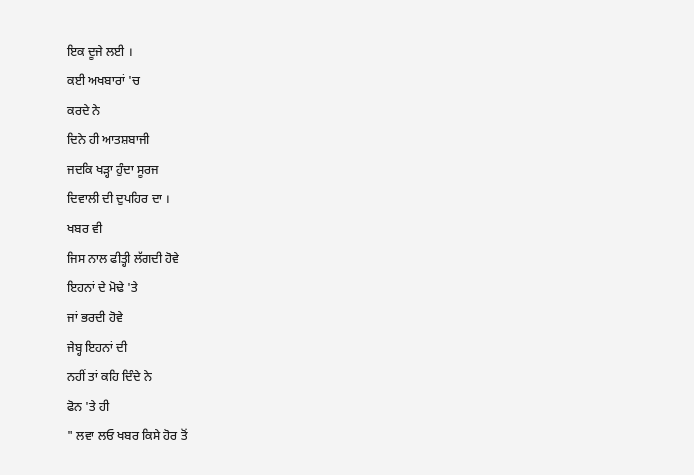ਇਕ ਦੂਜੇ ਲਈ ।
ਕਈ ਅਖਬਾਰਾਂ 'ਚ
ਕਰਦੇ ਨੇ
ਦਿਨੇ ਹੀ ਆਤਸ਼ਬਾਜੀ
ਜਦਕਿ ਖੜ੍ਹਾ ਹੁੰਦਾ ਸੂਰਜ
ਦਿਵਾਲੀ ਦੀ ਦੁਪਹਿਰ ਦਾ ।
ਖਬਰ ਵੀ
ਜਿਸ ਨਾਲ ਫੀਤ੍ਹੀ ਲੱਗਦੀ ਹੋਵੇ
ਇਹਨਾਂ ਦੇ ਮੋਢੇ 'ਤੇ
ਜਾਂ ਭਰਦੀ ਹੋਵੇ
ਜੇਬ੍ਹ ਇਹਨਾਂ ਦੀ
ਨਹੀਂ ਤਾਂ ਕਹਿ ਦਿੰਦੇ ਨੇ
ਫੋਨ 'ਤੇ ਹੀ
" ਲਵਾ ਲਓ ਖਬਰ ਕਿਸੇ ਹੋਰ ਤੋਂ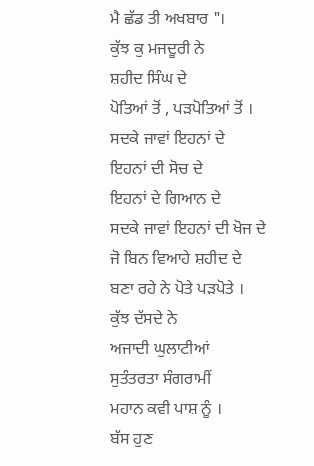ਮੈ ਛੱਡ ਤੀ ਅਖਬਾਰ "।
ਕੁੱਝ ਕੁ ਮਜਦੂਰੀ ਨੇ
ਸ਼ਹੀਦ ਸਿੰਘ ਦੇ
ਪੋਤਿਆਂ ਤੋਂ , ਪੜਪੋਤਿਆਂ ਤੋਂ ।
ਸਦਕੇ ਜਾਵਾਂ ਇਹਨਾਂ ਦੇ
ਇਹਨਾਂ ਦੀ ਸੋਚ ਦੇ
ਇਹਨਾਂ ਦੇ ਗਿਆਨ ਦੇ
ਸਦਕੇ ਜਾਵਾਂ ਇਹਨਾਂ ਦੀ ਖੋਜ ਦੇ
ਜੋ ਬਿਨ ਵਿਆਹੇ ਸ਼ਹੀਦ ਦੇ
ਬਣਾ ਰਹੇ ਨੇ ਪੋਤੇ ਪੜਪੋਤੇ ।
ਕੁੱਝ ਦੱਸਦੇ ਨੇ
ਅਜਾਦੀ ਘੁਲਾਟੀਆਂ
ਸੁਤੰਤਰਤਾ ਸੰਗਰਾਮੀਂ
ਮਹਾਨ ਕਵੀ ਪਾਸ਼ ਨੂੰ ।
ਬੱਸ ਹੁਣ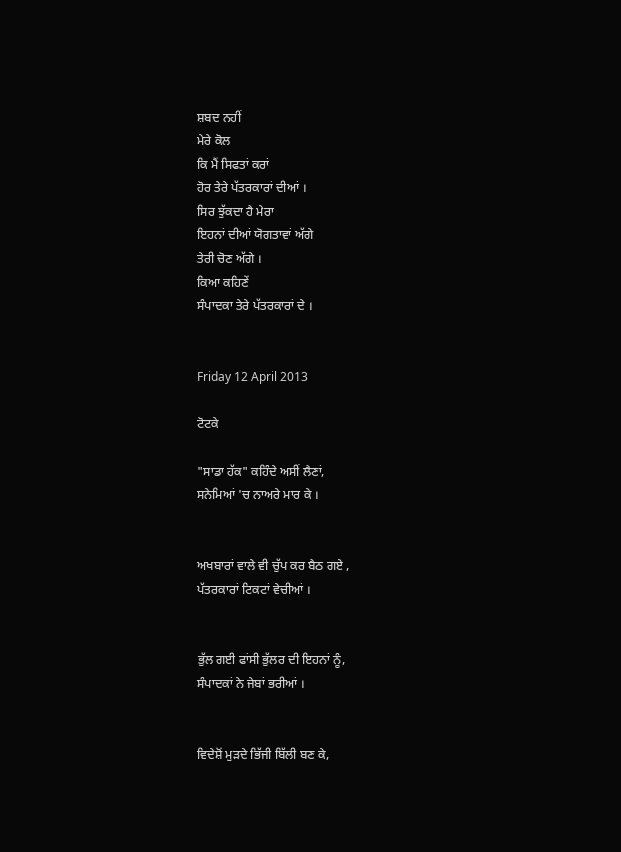ਸ਼ਬਦ ਨਹੀਂ
ਮੇਰੇ ਕੋਲ
ਕਿ ਮੈਂ ਸਿਫਤਾਂ ਕਰਾਂ
ਹੋਰ ਤੇਰੇ ਪੱਤਰਕਾਰਾਂ ਦੀਆਂ ।
ਸਿਰ ਝੁੱਕਦਾ ਹੈ ਮੇਰਾ
ਇਹਨਾਂ ਦੀਆਂ ਯੋਗਤਾਵਾਂ ਅੱਗੇ
ਤੇਰੀ ਚੋਣ ਅੱਗੇ ।
ਕਿਆ ਕਹਿਣੇਂ
ਸੰਪਾਦਕਾ ਤੇਰੇ ਪੱਤਰਕਾਰਾਂ ਦੇ ।


Friday 12 April 2013

ਟੋਟਕੇ

"ਸਾਡਾ ਹੱਕ" ਕਹਿੰਦੇ ਅਸੀਂ ਲੈਣਾਂ,
ਸਨੇਮਿਆਂ 'ਚ ਨਾਅਰੇ ਮਾਰ ਕੇ ।


ਅਖਬਾਰਾਂ ਵਾਲੇ ਵੀ ਚੁੱਪ ਕਰ ਬੈਠ ਗਏ ,
ਪੱਤਰਕਾਰਾਂ ਟਿਕਟਾਂ ਵੇਚੀਆਂ ।


ਭੁੱਲ ਗਈ ਫਾਂਸੀ ਭੁੱਲਰ ਦੀ ਇਹਨਾਂ ਨੂੰ,
ਸੰਪਾਦਕਾਂ ਨੇ ਜੇਬਾਂ ਭਰੀਆਂ ।


ਵਿਦੇਸ਼ੋਂ ਮੁੜਦੇ ਭਿੱਜੀ ਬਿੱਲੀ ਬਣ ਕੇ,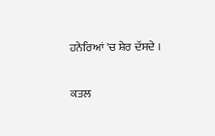ਹਨੇਰਿਆਂ 'ਚ ਸ਼ੇਰ ਦੱਸਦੇ ।


ਕਤਲ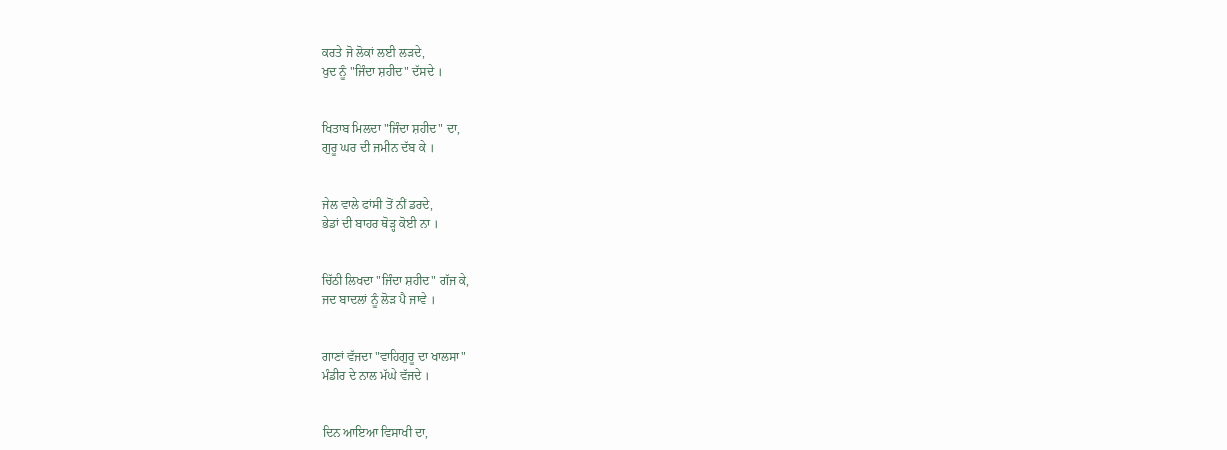ਕਰਤੇ ਜੋ ਲੋਕਾਂ ਲਈ ਲੜਦੇ,
ਖੁਦ ਨੂੰ "ਜਿੰਦਾ ਸ਼ਹੀਦ" ਦੱਸਦੇ ।


ਖਿਤਾਬ ਮਿਲਦਾ "ਜਿੰਦਾ ਸ਼ਹੀਦ" ਦਾ,
ਗੁਰੂ ਘਰ ਦੀ ਜਮੀਨ ਦੱਬ ਕੇ ।


ਜੇਲ ਵਾਲੇ ਫਾਂਸੀ ਤੋਂ ਨੀਂ ਡਰਦੇ,
ਭੇਡਾਂ ਦੀ ਬਾਹਰ ਥੋੜ੍ਹ ਕੋਈ ਨਾ ।


ਚਿੱਠੀ ਲਿਖਦਾ "ਜਿੰਦਾ ਸ਼ਹੀਦ" ਗੱਜ ਕੇ,
ਜਦ ਬਾਦਲਾਂ ਨੂੰ ਲੋੜ ਪੈ ਜਾਵੇ ।


ਗਾਣਾਂ ਵੱਜਦਾ "ਵਾਹਿਗੁਰੂ ਦਾ ਖਾਲਸਾ"
ਮੰਡੀਰ ਦੇ ਨਾਲ ਮੱਘੇ ਵੱਜਦੇ ।


ਦਿਨ ਆਇਆ ਵਿਸਾਖੀ ਦਾ,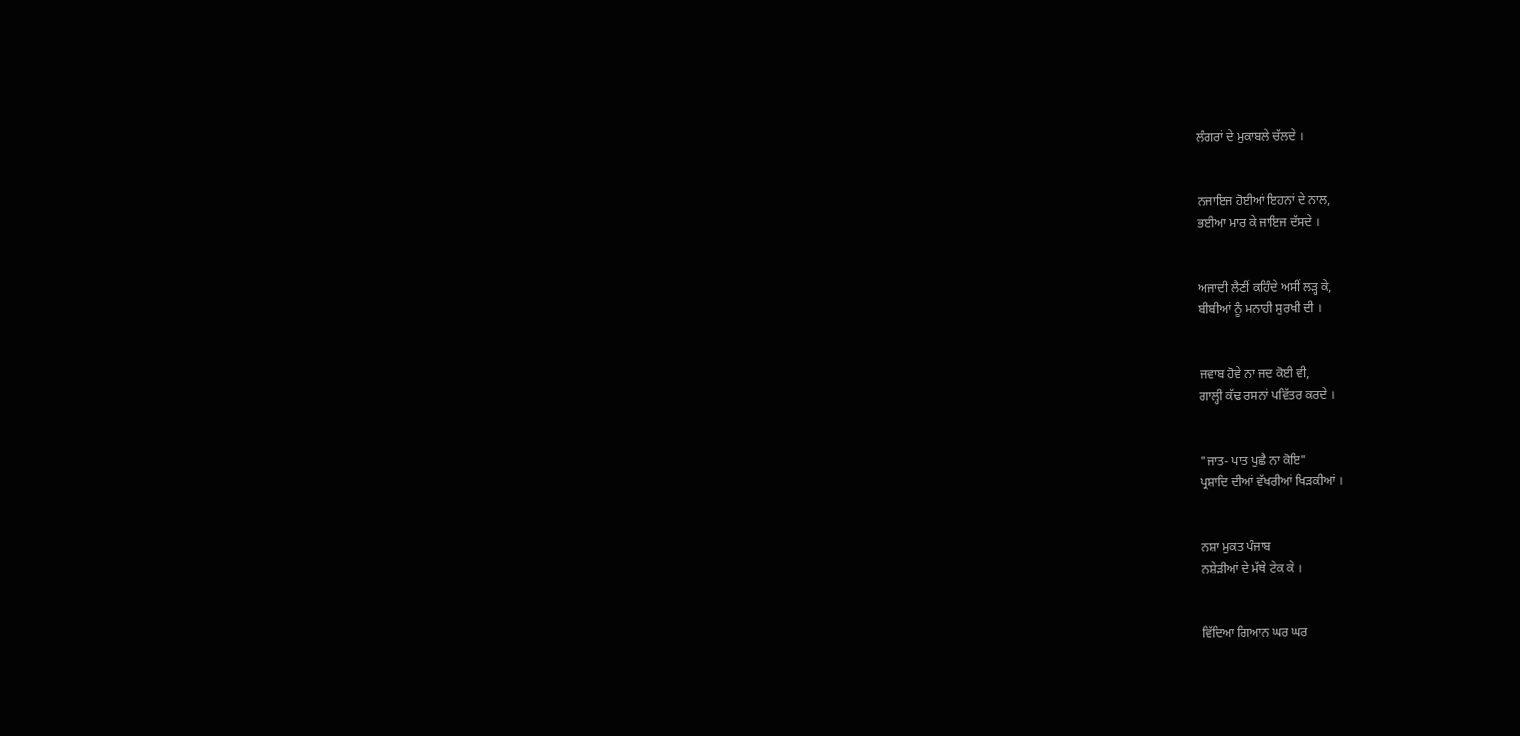ਲੰਗਰਾਂ ਦੇ ਮੁਕਾਬਲੇ ਚੱਲਦੇ ।


ਨਜਾਇਜ ਹੋਈਆਂ ਇਹਨਾਂ ਦੇ ਨਾਲ,
ਭਈਆ ਮਾਰ ਕੇ ਜਾਇਜ ਦੱਸਦੇ ।


ਅਜਾਦੀ ਲੈਣੀਂ ਕਹਿੰਦੇ ਅਸੀਂ ਲੜ੍ਹ ਕੇ,
ਬੀਬੀਆਂ ਨੂੰ ਮਨਾਹੀ ਸੁਰਖੀ ਦੀ ।


ਜਵਾਬ ਹੋਵੇ ਨਾ ਜਦ ਕੋਈ ਵੀ,
ਗਾਲ੍ਹੀ ਕੱਢ ਰਸਨਾਂ ਪਵਿੱਤਰ ਕਰਦੇ ।


"ਜਾਤ- ਪਾਤ ਪੁਛੈ ਨਾ ਕੋਇ"
ਪ੍ਰਸ਼ਾਦਿ ਦੀਆਂ ਵੱਖਰੀਆਂ ਖਿੜਕੀਆਂ ।


ਨਸ਼ਾ ਮੁਕਤ ਪੰਜਾਬ
ਨਸ਼ੇੜੀਆਂ ਦੇ ਮੱਥੇ ਟੇਕ ਕੇ ।


ਵਿੱਦਿਆ ਗਿਆਨ ਘਰ ਘਰ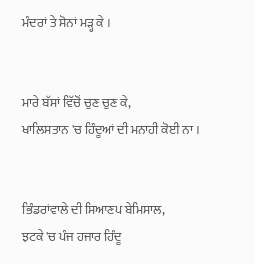ਮੰਦਰਾਂ ਤੇ ਸੋਨਾਂ ਮੜ੍ਹ ਕੇ ।


ਮਾਰੇ ਬੱਸਾਂ ਵਿੱਚੋਂ ਚੁਣ ਚੁਣ ਕੇ,
ਖਾਲਿਸਤਾਨ 'ਚ ਹਿੰਦੂਆਂ ਦੀ ਮਨਾਹੀ ਕੋਈ ਨਾ ।


ਭਿੰਡਰਾਂਵਾਲੇ ਦੀ ਸਿਆਣਪ ਬੇਮਿਸਾਲ,
ਝਟਕੇ 'ਚ ਪੰਜ ਹਜਾਰ ਹਿੰਦੂ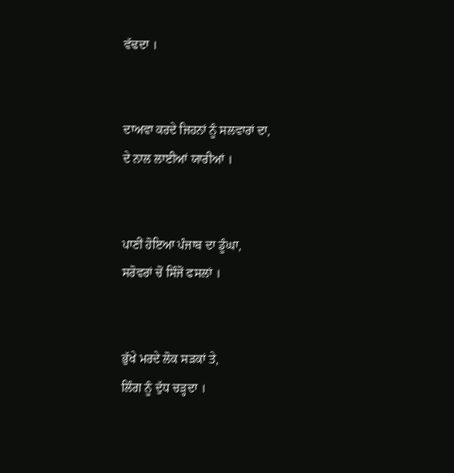ਵੱਢਦਾ ।


ਦਾਅਵਾ ਕਰਦੇ ਜਿਹਨਾਂ ਨੂੰ ਸਲਵਾਰਾਂ ਦਾ,
ਦੇ ਨਾਲ ਲਾਈਆਂ ਯਾਰੀਆਂ ।


ਪਾਣੀਂ ਹੋਇਆ ਪੰਜਾਬ ਦਾ ਡੂੰਘਾ,
ਸਰੋਵਰਾਂ ਚੋਂ ਸਿੰਜੋਂ ਫਸਲਾਂ ।


ਭੁੱਖੇ ਮਰਦੇ ਲੋਕ ਸੜਕਾਂ ਤੇ,
ਲਿੰਗ ਨੂੰ ਦੁੱਧ ਚੜ੍ਹਦਾ ।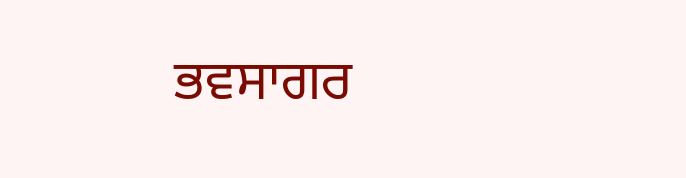ਭਵਸਾਗਰ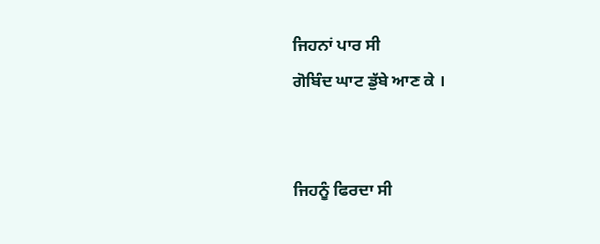ਜਿਹਨਾਂ ਪਾਰ ਸੀ
ਗੋਬਿੰਦ ਘਾਟ ਡੁੱਬੇ ਆਣ ਕੇ ।


ਜਿਹਨੂੰ ਫਿਰਦਾ ਸੀ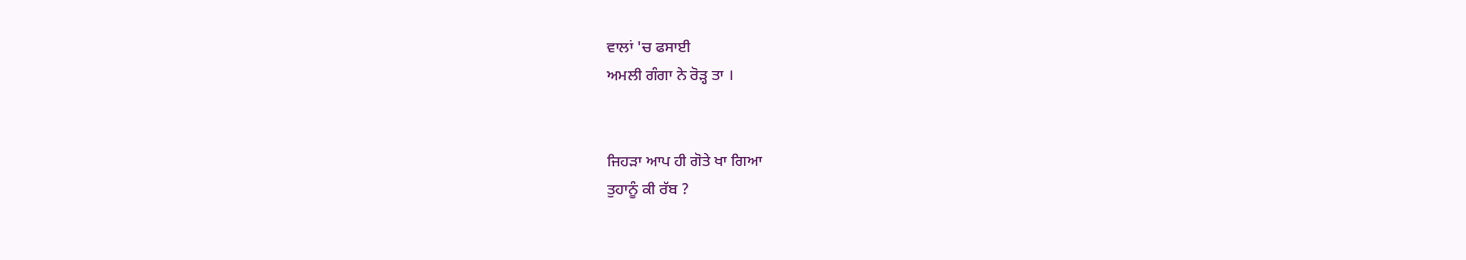ਵਾਲਾਂ 'ਚ ਫਸਾਈ
ਅਮਲੀ ਗੰਗਾ ਨੇ ਰੋੜ੍ਹ ਤਾ ।


ਜਿਹੜਾ ਆਪ ਹੀ ਗੋਤੇ ਖਾ ਗਿਆ
ਤੁਹਾਨੂੰ ਕੀ ਰੱਬ ?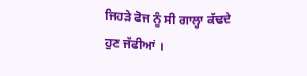ਜਿਹੜੇ ਫੋਜ ਨੂੰ ਸੀ ਗਾਲ੍ਹਾ ਕੱਢਦੇ
ਹੁਣ ਜੱਫੀਆਂ ।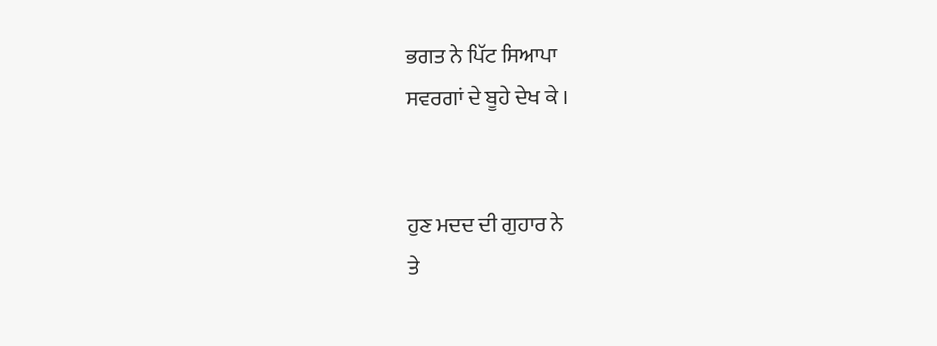ਭਗਤ ਨੇ ਪਿੱਟ ਸਿਆਪਾ
ਸਵਰਗਾਂ ਦੇ ਬੂਹੇ ਦੇਖ ਕੇ ।


ਹੁਣ ਮਦਦ ਦੀ ਗੁਹਾਰ ਨੇ
ਤੇ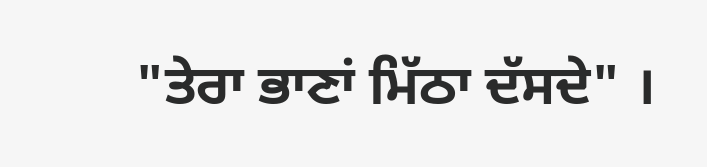"ਤੇਰਾ ਭਾਣਾਂ ਮਿੱਠਾ ਦੱਸਦੇ" ।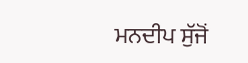ਮਨਦੀਪ ਸੁੱਜੋਂ